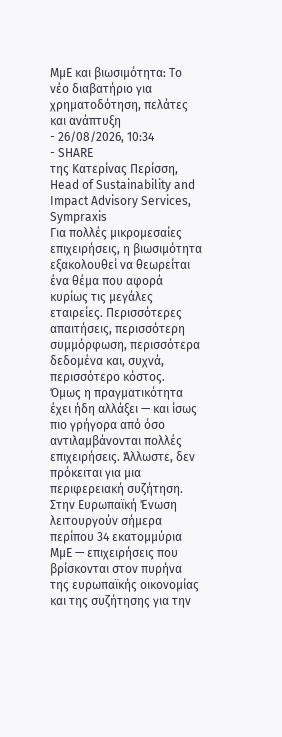ΜμΕ και βιωσιμότητα: Το νέο διαβατήριο για χρηματοδότηση, πελάτες και ανάπτυξη
- 26/08/2026, 10:34
- SHARE
της Κατερίνας Περίσση, Head of Sustainability and Impact Advisory Services, Sympraxis
Για πολλές μικρομεσαίες επιχειρήσεις, η βιωσιμότητα εξακολουθεί να θεωρείται ένα θέμα που αφορά κυρίως τις μεγάλες εταιρείες. Περισσότερες απαιτήσεις, περισσότερη συμμόρφωση, περισσότερα δεδομένα και, συχνά, περισσότερο κόστος.
Όμως η πραγματικότητα έχει ήδη αλλάξει — και ίσως πιο γρήγορα από όσο αντιλαμβάνονται πολλές επιχειρήσεις. Άλλωστε, δεν πρόκειται για μια περιφερειακή συζήτηση. Στην Ευρωπαϊκή Ένωση λειτουργούν σήμερα περίπου 34 εκατομμύρια ΜμΕ — επιχειρήσεις που βρίσκονται στον πυρήνα της ευρωπαϊκής οικονομίας και της συζήτησης για την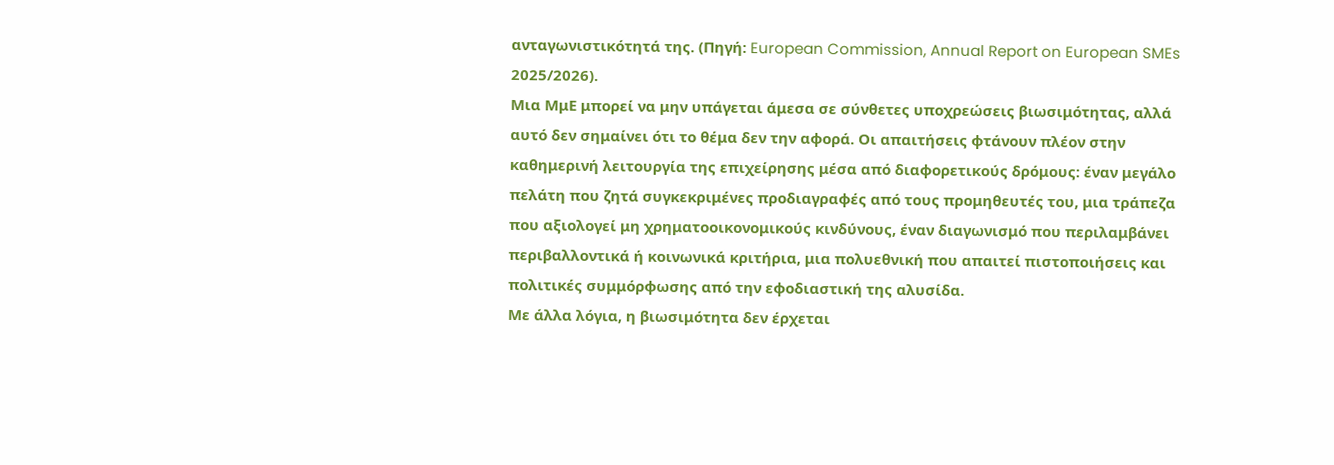ανταγωνιστικότητά της. (Πηγή: European Commission, Annual Report on European SMEs 2025/2026).
Μια ΜμΕ μπορεί να μην υπάγεται άμεσα σε σύνθετες υποχρεώσεις βιωσιμότητας, αλλά αυτό δεν σημαίνει ότι το θέμα δεν την αφορά. Οι απαιτήσεις φτάνουν πλέον στην καθημερινή λειτουργία της επιχείρησης μέσα από διαφορετικούς δρόμους: έναν μεγάλο πελάτη που ζητά συγκεκριμένες προδιαγραφές από τους προμηθευτές του, μια τράπεζα που αξιολογεί μη χρηματοοικονομικούς κινδύνους, έναν διαγωνισμό που περιλαμβάνει περιβαλλοντικά ή κοινωνικά κριτήρια, μια πολυεθνική που απαιτεί πιστοποιήσεις και πολιτικές συμμόρφωσης από την εφοδιαστική της αλυσίδα.
Με άλλα λόγια, η βιωσιμότητα δεν έρχεται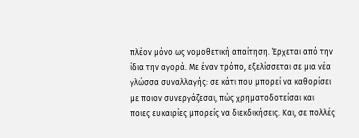πλέον μόνο ως νομοθετική απαίτηση. Έρχεται από την ίδια την αγορά. Με έναν τρόπο, εξελίσσεται σε μια νέα γλώσσα συναλλαγής: σε κάτι που μπορεί να καθορίσει με ποιον συνεργάζεσαι, πώς χρηματοδοτείσαι και ποιες ευκαιρίες μπορείς να διεκδικήσεις. Και, σε πολλές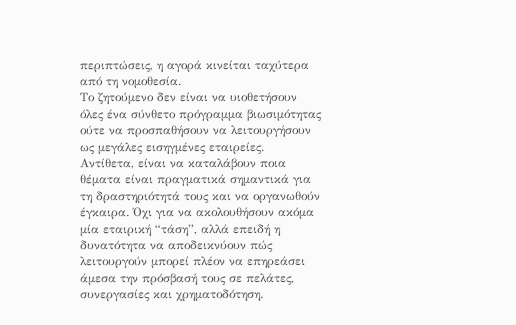περιπτώσεις, η αγορά κινείται ταχύτερα από τη νομοθεσία.
Το ζητούμενο δεν είναι να υιοθετήσουν όλες ένα σύνθετο πρόγραμμα βιωσιμότητας ούτε να προσπαθήσουν να λειτουργήσουν ως μεγάλες εισηγμένες εταιρείες. Αντίθετα, είναι να καταλάβουν ποια θέματα είναι πραγματικά σημαντικά για τη δραστηριότητά τους και να οργανωθούν έγκαιρα. Όχι για να ακολουθήσουν ακόμα μία εταιρική “τάση”, αλλά επειδή η δυνατότητα να αποδεικνύουν πώς λειτουργούν μπορεί πλέον να επηρεάσει άμεσα την πρόσβασή τους σε πελάτες, συνεργασίες και χρηματοδότηση.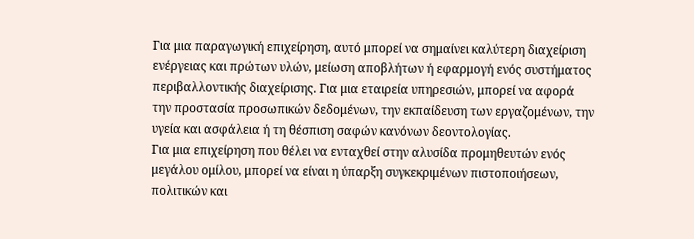Για μια παραγωγική επιχείρηση, αυτό μπορεί να σημαίνει καλύτερη διαχείριση ενέργειας και πρώτων υλών, μείωση αποβλήτων ή εφαρμογή ενός συστήματος περιβαλλοντικής διαχείρισης. Για μια εταιρεία υπηρεσιών, μπορεί να αφορά την προστασία προσωπικών δεδομένων, την εκπαίδευση των εργαζομένων, την υγεία και ασφάλεια ή τη θέσπιση σαφών κανόνων δεοντολογίας.
Για μια επιχείρηση που θέλει να ενταχθεί στην αλυσίδα προμηθευτών ενός μεγάλου ομίλου, μπορεί να είναι η ύπαρξη συγκεκριμένων πιστοποιήσεων, πολιτικών και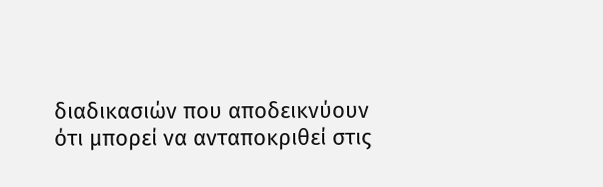διαδικασιών που αποδεικνύουν ότι μπορεί να ανταποκριθεί στις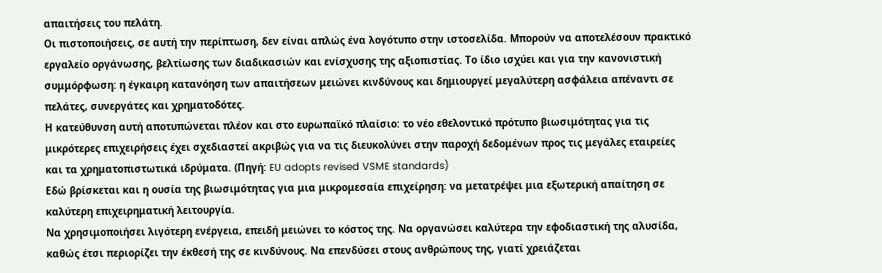απαιτήσεις του πελάτη.
Οι πιστοποιήσεις, σε αυτή την περίπτωση, δεν είναι απλώς ένα λογότυπο στην ιστοσελίδα. Μπορούν να αποτελέσουν πρακτικό εργαλείο οργάνωσης, βελτίωσης των διαδικασιών και ενίσχυσης της αξιοπιστίας. Το ίδιο ισχύει και για την κανονιστική συμμόρφωση: η έγκαιρη κατανόηση των απαιτήσεων μειώνει κινδύνους και δημιουργεί μεγαλύτερη ασφάλεια απέναντι σε πελάτες, συνεργάτες και χρηματοδότες.
Η κατεύθυνση αυτή αποτυπώνεται πλέον και στο ευρωπαϊκό πλαίσιο: το νέο εθελοντικό πρότυπο βιωσιμότητας για τις μικρότερες επιχειρήσεις έχει σχεδιαστεί ακριβώς για να τις διευκολύνει στην παροχή δεδομένων προς τις μεγάλες εταιρείες και τα χρηματοπιστωτικά ιδρύματα. (Πηγή: EU adopts revised VSME standards)
Εδώ βρίσκεται και η ουσία της βιωσιμότητας για μια μικρομεσαία επιχείρηση: να μετατρέψει μια εξωτερική απαίτηση σε καλύτερη επιχειρηματική λειτουργία.
Να χρησιμοποιήσει λιγότερη ενέργεια, επειδή μειώνει το κόστος της. Να οργανώσει καλύτερα την εφοδιαστική της αλυσίδα, καθώς έτσι περιορίζει την έκθεσή της σε κινδύνους. Να επενδύσει στους ανθρώπους της, γιατί χρειάζεται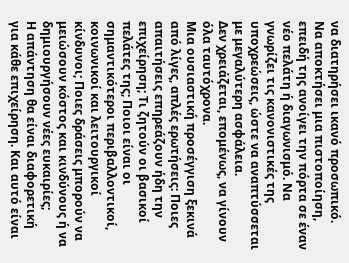να διατηρήσει ικανό προσωπικό.
Να αποκτήσει μια πιστοποίηση, επειδή της ανοίγει την πόρτα σε έναν νέο πελάτη ή διαγωνισμό. Να γνωρίζει τις κανονιστικές της υποχρεώσεις, ώστε να αναπτύσσεται με μεγαλύτερη ασφάλεια.
Δεν χρειάζεται, επομένως, να γίνουν όλα ταυτόχρονα.
Μια ουσιαστική προσέγγιση ξεκινά από λίγες, απλές ερωτήσεις: Ποιες απαιτήσεις επηρεάζουν ήδη την επιχείρηση; Τι ζητούν οι βασικοί πελάτες της; Ποιοι είναι οι σημαντικότεροι περιβαλλοντικοί, κοινωνικοί και λειτουργικοί κίνδυνοι; Ποιες δράσεις μπορούν να μειώσουν κόστος και κινδύνους ή να δημιουργήσουν νέες ευκαιρίες;
Η απάντηση θα είναι διαφορετική για κάθε επιχείρηση. Και αυτό είναι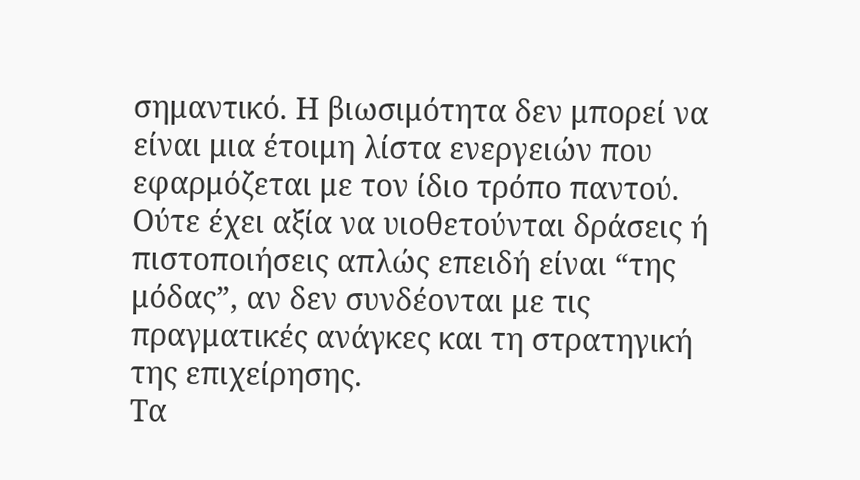σημαντικό. Η βιωσιμότητα δεν μπορεί να είναι μια έτοιμη λίστα ενεργειών που εφαρμόζεται με τον ίδιο τρόπο παντού. Ούτε έχει αξία να υιοθετούνται δράσεις ή πιστοποιήσεις απλώς επειδή είναι “της μόδας”, αν δεν συνδέονται με τις πραγματικές ανάγκες και τη στρατηγική της επιχείρησης.
Τα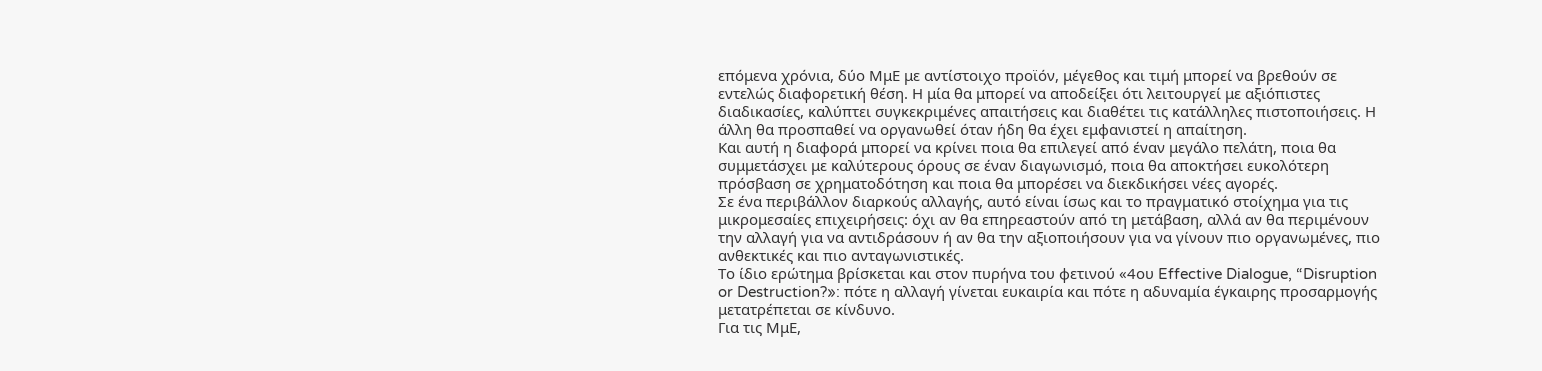επόμενα χρόνια, δύο ΜμΕ με αντίστοιχο προϊόν, μέγεθος και τιμή μπορεί να βρεθούν σε εντελώς διαφορετική θέση. Η μία θα μπορεί να αποδείξει ότι λειτουργεί με αξιόπιστες διαδικασίες, καλύπτει συγκεκριμένες απαιτήσεις και διαθέτει τις κατάλληλες πιστοποιήσεις. Η άλλη θα προσπαθεί να οργανωθεί όταν ήδη θα έχει εμφανιστεί η απαίτηση.
Και αυτή η διαφορά μπορεί να κρίνει ποια θα επιλεγεί από έναν μεγάλο πελάτη, ποια θα συμμετάσχει με καλύτερους όρους σε έναν διαγωνισμό, ποια θα αποκτήσει ευκολότερη πρόσβαση σε χρηματοδότηση και ποια θα μπορέσει να διεκδικήσει νέες αγορές.
Σε ένα περιβάλλον διαρκούς αλλαγής, αυτό είναι ίσως και το πραγματικό στοίχημα για τις μικρομεσαίες επιχειρήσεις: όχι αν θα επηρεαστούν από τη μετάβαση, αλλά αν θα περιμένουν την αλλαγή για να αντιδράσουν ή αν θα την αξιοποιήσουν για να γίνουν πιο οργανωμένες, πιο ανθεκτικές και πιο ανταγωνιστικές.
Το ίδιο ερώτημα βρίσκεται και στον πυρήνα του φετινού «4ου Effective Dialogue, “Disruption or Destruction?»: πότε η αλλαγή γίνεται ευκαιρία και πότε η αδυναμία έγκαιρης προσαρμογής μετατρέπεται σε κίνδυνο.
Για τις ΜμΕ,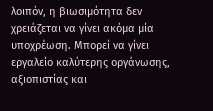λοιπόν, η βιωσιμότητα δεν χρειάζεται να γίνει ακόμα μία υποχρέωση. Μπορεί να γίνει εργαλείο καλύτερης οργάνωσης, αξιοπιστίας και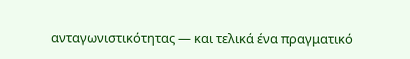ανταγωνιστικότητας — και τελικά ένα πραγματικό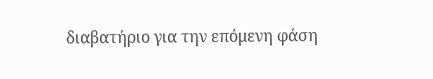διαβατήριο για την επόμενη φάση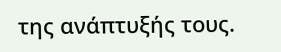της ανάπτυξής τους.